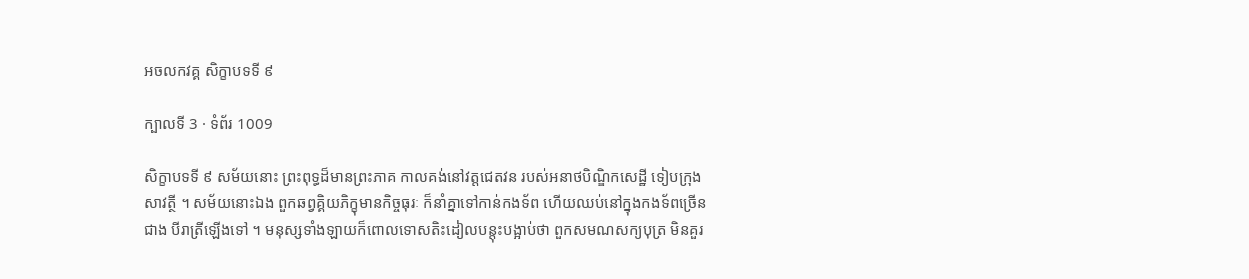អចលកវគ្គ សិក្ខាបទទី ៩

ក្បាលទី 3 · ទំព័រ 1009

សិក្ខាបទទី ៩ សម័យនោះ ព្រះពុទ្ធដ៏មានព្រះភាគ កាលគង់នៅវត្តជេតវន របស់អនាថបិណ្ឌិកសេដ្ឋី ទៀបក្រុងសាវត្ថី ។ សម័យនោះឯង ពួកឆព្វគ្គិយភិក្ខុមានកិច្ចធុរៈ ក៏នាំគ្នាទៅកាន់កងទ័ព ហើយឈប់នៅក្នុងកងទ័ពច្រើនជាង បីរាត្រីឡើងទៅ ។ មនុស្សទាំងឡាយក៏ពោលទោសតិះដៀលបន្តុះបង្អាប់ថា ពួកសមណសក្យបុត្រ មិនគួរ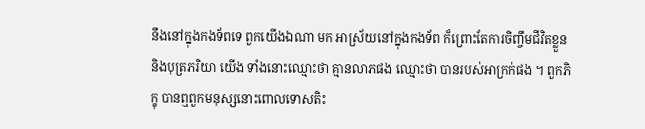នឹងនៅក្នុងកងទ័ពទេ ពួកយើងឯណា មក អាស្រ័យនៅក្នុងកងទ័ព ក៏ព្រោះតែការចិញ្ចឹមជីវិតខ្លួន និងបុត្រភរិយា យើង ទាំងនោះឈ្មោះថា គ្មានលាភផង ឈ្មោះថា បានរបស់អាក្រក់ផង ។ ពួកភិក្ខុ បានឮពួកមនុស្សនោះពោលទោសតិះ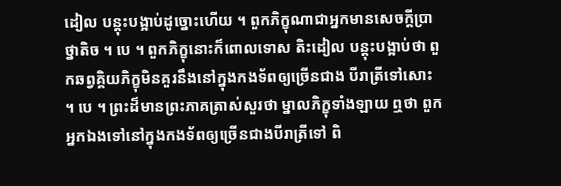ដៀល បន្តុះបង្អាប់ដូច្នោះហើយ ។ ពួកភិក្ខុណាជាអ្នកមានសេចក្តីប្រាថ្នាតិច ។ បេ ។ ពួកភិក្ខុនោះក៏ពោលទោស តិះដៀល បន្តុះបង្អាប់ថា ពួកឆព្វគ្គិយភិក្ខុមិនគួរនឹងនៅក្នុងកងទ័ពឲ្យច្រើនជាង បីរាត្រីទៅសោះ ។ បេ ។ ព្រះដ៏មានព្រះភាគត្រាស់សួរថា ម្នាលភិក្ខុទាំងឡាយ ឮថា ពួកអ្នកឯងទៅនៅក្នុងកងទ័ពឲ្យច្រើនជាងបីរាត្រីទៅ ពិ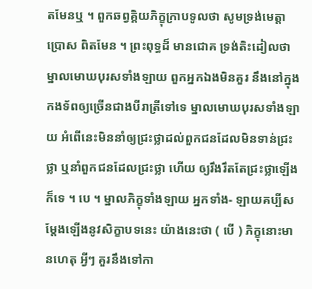តមែនឬ ។ ពួកឆព្វគ្គិយភិក្ខុក្រាបទូលថា សូមទ្រង់មេត្តាប្រោស ពិតមែន ។ ព្រះពុទ្ធដ៏ មានជោគ ទ្រង់តិះដៀលថា ម្នាលមោឃបុរសទាំងឡាយ ពួកអ្នកឯងមិនគួរ នឹងនៅក្នុងកងទ័ពឲ្យច្រើនជាងបីរាត្រីទៅទេ ម្នាលមោឃបុរសទាំងឡាយ អំពើនេះមិននាំឲ្យជ្រះថ្លាដល់ពួកជនដែលមិនទាន់ជ្រះថ្លា ឬនាំពួកជនដែលជ្រះថ្លា ហើយ ឲ្យរឹងរឹតតែជ្រះថ្លាឡើងក៏ទេ ។ បេ ។ ម្នាលភិក្ខុទាំងឡាយ អ្នកទាំង- ឡាយគប្បីសម្តែងឡើងនូវសិក្ខាបទនេះ យ៉ាងនេះថា ( បើ ) ភិក្ខុនោះមានហេតុ អ្វីៗ គួរនឹងទៅកា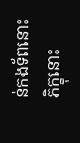ន់កងទ័ពនោះ ភិក្ខុនោះ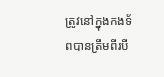ត្រូវនៅក្នុងកងទ័ពបានត្រឹមពីរបី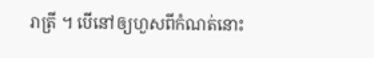រាត្រី ។ បើនៅឲ្យហួសពីកំណត់នោះ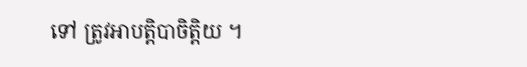ទៅ ត្រូវអាបត្តិបាចិត្តិយ ។